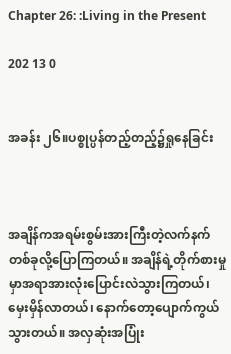Chapter 26: :Living in the Present

202 13 0


အခန်း ၂၆။ပစ္စုပ္ပန်တည့်တည့်၌ရှုနေခြင်း



အချိန်ကအရမ်းစွမ်းအားကြီးတဲ့လက်နက်တစ်ခုလို့ပြောကြတယ်။ အချိန်ရဲ့တိုက်စားမှုမှာအရာအားလုံးပြောင်းလဲသွားကြတယ်၊ မှေးမှိန်လာတယ်၊ နောက်တော့ပျောက်ကွယ်သွားတယ်။ အလှဆုံးအပြုံး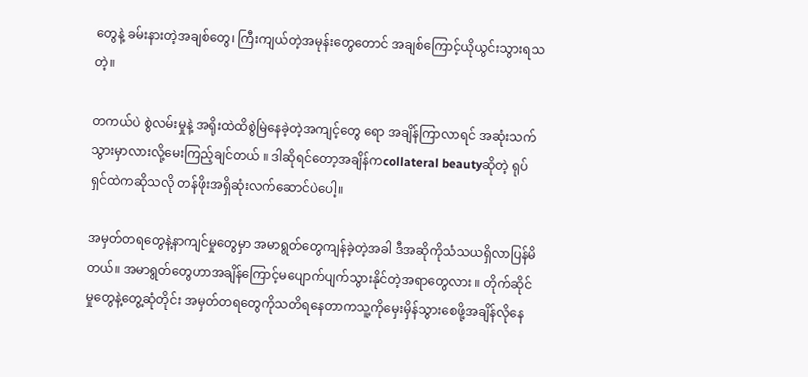တွေနဲ့ ခမ်းနားတဲ့အချစ်တွေ၊ ကြီးကျယ်တဲ့အမုန်းတွေတောင် အချစ်ကြောင့်ယိုယွင်းသွားရသတဲ့။

တကယ်ပဲ စွဲလမ်းမှုနဲ့ အရိုးထဲထိစွဲမြဲနေခဲ့တဲ့အကျင့်တွေ ရော အချိန်ကြာလာရင် အဆုံးသက်သွားမှာလားလို့မေးကြည့်ချင်တယ် ။ ဒါဆိုရင်တော့အချိန်ကcollateral beautyဆိုတဲ့ ရုပ်ရှင်ထဲကဆိုသလို တန်ဖိုးအရှိဆုံးလက်ဆောင်ပဲပေါ့။

အမှတ်တရတွေနဲ့နာကျင်မှုတွေမှာ အမာရွတ်တွေကျန်ခဲ့တဲ့အခါ ဒီအဆိုကိုသံသယရှိလာပြန်မိတယ်။ အမာရွတ်တွေဟာအချိန်ကြောင့်မပျောက်ပျက်သွားနိုင်တဲ့အရာတွေလား ။ တိုက်ဆိုင်မှုတွေနဲ့တွေ့ဆုံတိုင်း အမှတ်တရတွေကိုသတိရနေတာကသူ့ကိုမှေးမှိန်သွားစေဖို့အချိန်လိုနေ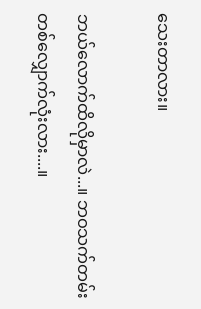သေးတာလား။

ဘယ်လောက်ထိလိုမှာလဲ...။ ဘဝသက်တမ်းတစ်လျှောက်လုံးလား....။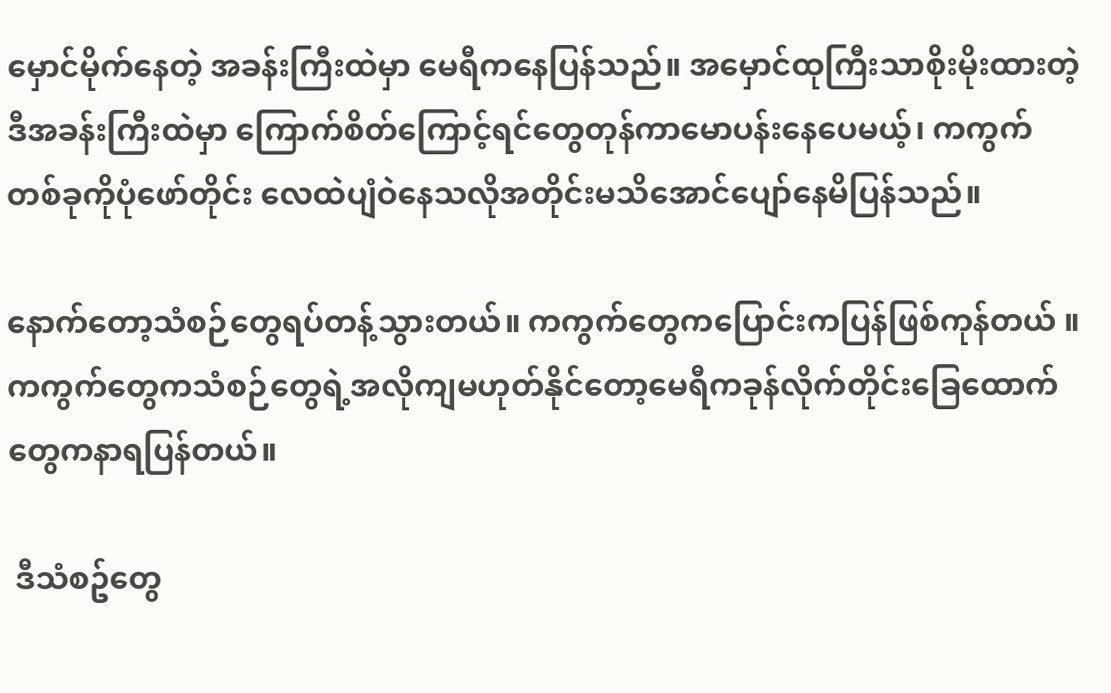မှောင်မိုက်နေတဲ့ အခန်းကြီးထဲမှာ မေရီကနေပြန်သည်။ အမှောင်ထုကြီးသာစိုးမိုးထားတဲ့ဒီအခန်းကြီးထဲမှာ ကြောက်စိတ်ကြောင့်ရင်တွေတုန်ကာမောပန်းနေပေမယ့်၊ ကကွက်တစ်ခုကိုပုံဖော်တိုင်း လေထဲပျံဝဲနေသလိုအတိုင်းမသိအောင်ပျော်နေမိပြန်သည်။

နောက်တော့သံစဉ်တွေရပ်တန့်သွားတယ်။ ကကွက်တွေကပြောင်းကပြန်ဖြစ်ကုန်တယ် ။ ကကွက်တွေကသံစဉ်တွေရဲ့အလိုကျမဟုတ်နိုင်တော့မေရီကခုန်လိုက်တိုင်းခြေထောက်တွေကနာရပြန်တယ်။

 ဒီသံစဥ်တွေ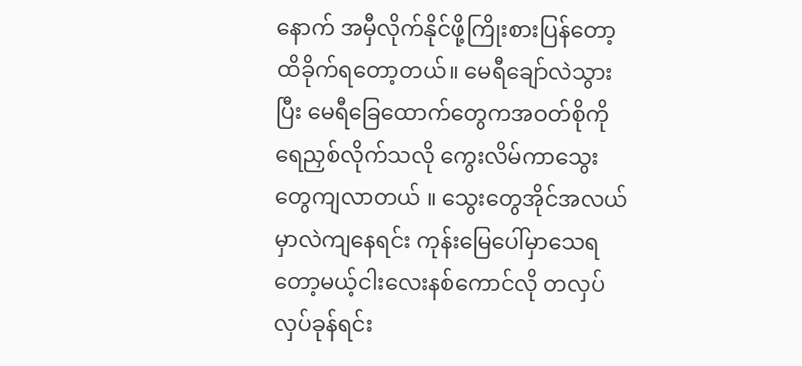နောက် အမှီလိုက်နိုင်ဖို့ကြိုးစားပြန်တော့ ထိခိုက်ရတော့တယ်။ မေရီချော်လဲသွားပြီး မေရီခြေထောက်တွေကအဝတ်စိုကိုရေညှစ်လိုက်သလို ကွေးလိမ်ကာသွေးတွေကျလာတယ် ။ သွေးတွေအိုင်အလယ်မှာလဲကျနေရင်း ကုန်းမြေပေါ်မှာသေရတော့မယ့်ငါးလေးနစ်ကောင်လို တလှပ်လှပ်ခုန်ရင်း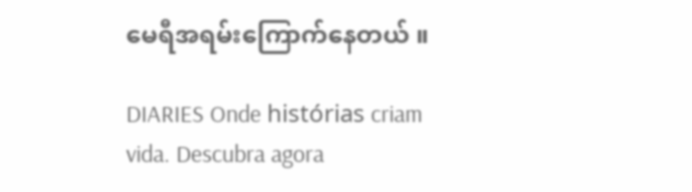မေရီအရမ်းကြောက်နေတယ် ။

DIARIES Onde histórias criam vida. Descubra agora